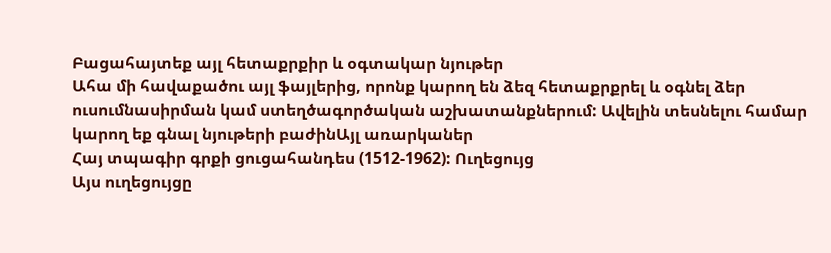Բացահայտեք այլ հետաքրքիր և օգտակար նյութեր
Ահա մի հավաքածու այլ ֆայլերից, որոնք կարող են ձեզ հետաքրքրել և օգնել ձեր ուսումնասիրման կամ ստեղծագործական աշխատանքներում: Ավելին տեսնելու համար կարող եք գնալ նյութերի բաժինԱյլ առարկաներ
Հայ տպագիր գրքի ցուցահանդես (1512-1962): Ուղեցույց
Այս ուղեցույցը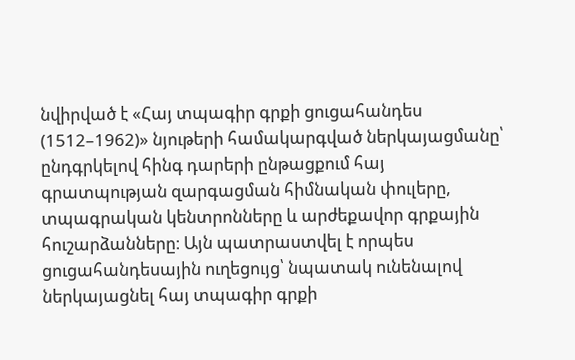նվիրված է «Հայ տպագիր գրքի ցուցահանդես (1512–1962)» նյութերի համակարգված ներկայացմանը՝ ընդգրկելով հինգ դարերի ընթացքում հայ գրատպության զարգացման հիմնական փուլերը, տպագրական կենտրոնները և արժեքավոր գրքային հուշարձանները։ Այն պատրաստվել է որպես ցուցահանդեսային ուղեցույց՝ նպատակ ունենալով ներկայացնել հայ տպագիր գրքի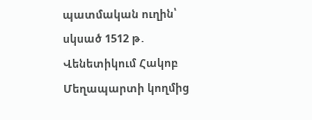պատմական ուղին՝ սկսած 1512 թ․ Վենետիկում Հակոբ Մեղապարտի կողմից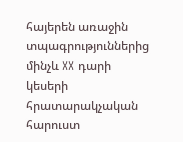հայերեն առաջին տպագրություններից մինչև XX դարի կեսերի հրատարակչական հարուստ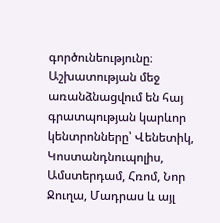գործունեությունը։ Աշխատության մեջ առանձնացվում են հայ գրատպության կարևոր կենտրոնները՝ Վենետիկ, Կոստանդնուպոլիս, Ամստերդամ, Հռոմ, Նոր Ջուղա, Մադրաս և այլ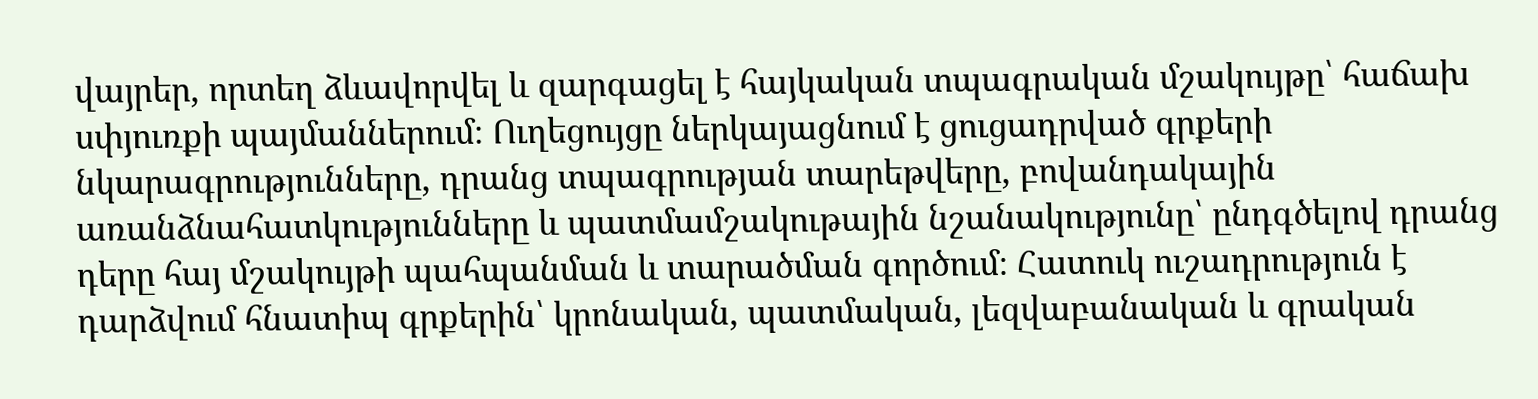վայրեր, որտեղ ձևավորվել և զարգացել է հայկական տպագրական մշակույթը՝ հաճախ սփյուռքի պայմաններում։ Ուղեցույցը ներկայացնում է ցուցադրված գրքերի նկարագրությունները, դրանց տպագրության տարեթվերը, բովանդակային առանձնահատկությունները և պատմամշակութային նշանակությունը՝ ընդգծելով դրանց դերը հայ մշակույթի պահպանման և տարածման գործում։ Հատուկ ուշադրություն է դարձվում հնատիպ գրքերին՝ կրոնական, պատմական, լեզվաբանական և գրական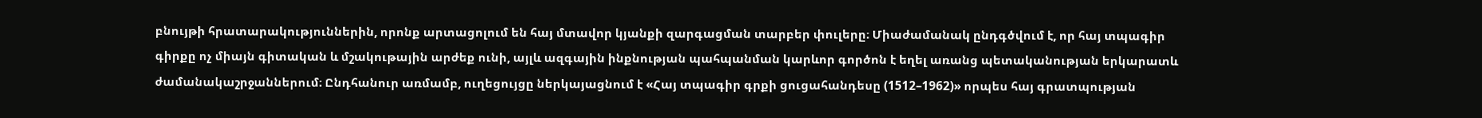բնույթի հրատարակություններին, որոնք արտացոլում են հայ մտավոր կյանքի զարգացման տարբեր փուլերը։ Միաժամանակ ընդգծվում է, որ հայ տպագիր գիրքը ոչ միայն գիտական և մշակութային արժեք ունի, այլև ազգային ինքնության պահպանման կարևոր գործոն է եղել առանց պետականության երկարատև ժամանակաշրջաններում։ Ընդհանուր առմամբ, ուղեցույցը ներկայացնում է «Հայ տպագիր գրքի ցուցահանդեսը (1512–1962)» որպես հայ գրատպության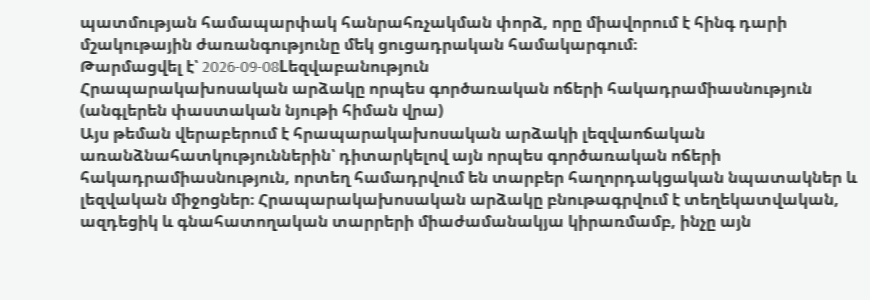պատմության համապարփակ հանրահռչակման փորձ, որը միավորում է հինգ դարի մշակութային ժառանգությունը մեկ ցուցադրական համակարգում։
Թարմացվել է՝ 2026-09-08Lեզվաբանություն
Հրապարակախոսական արձակը որպես գործառական ոճերի հակադրամիասնություն (անգլերեն փաստական նյութի հիման վրա)
Այս թեման վերաբերում է հրապարակախոսական արձակի լեզվաոճական առանձնահատկություններին՝ դիտարկելով այն որպես գործառական ոճերի հակադրամիասնություն, որտեղ համադրվում են տարբեր հաղորդակցական նպատակներ և լեզվական միջոցներ։ Հրապարակախոսական արձակը բնութագրվում է տեղեկատվական, ազդեցիկ և գնահատողական տարրերի միաժամանակյա կիրառմամբ, ինչը այն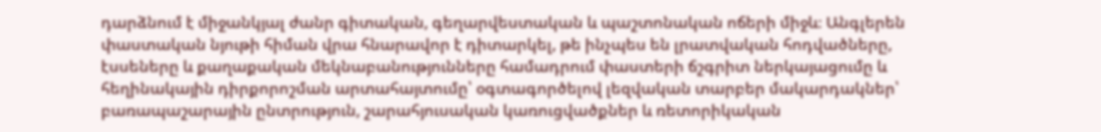դարձնում է միջանկյալ ժանր գիտական, գեղարվեստական և պաշտոնական ոճերի միջև։ Անգլերեն փաստական նյութի հիման վրա հնարավոր է դիտարկել, թե ինչպես են լրատվական հոդվածները, էսսեները և քաղաքական մեկնաբանությունները համադրում փաստերի ճշգրիտ ներկայացումը և հեղինակային դիրքորոշման արտահայտումը՝ օգտագործելով լեզվական տարբեր մակարդակներ՝ բառապաշարային ընտրություն, շարահյուսական կառուցվածքներ և ռետորիկական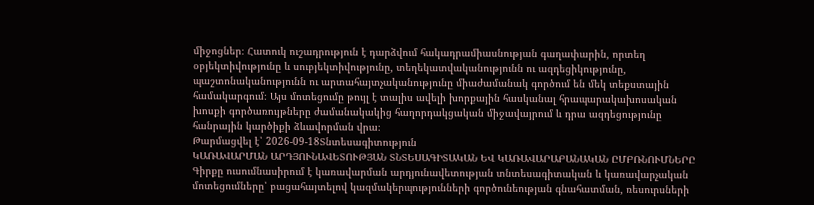միջոցներ։ Հատուկ ուշադրություն է դարձվում հակադրամիասնության գաղափարին, որտեղ օբյեկտիվությունը և սուբյեկտիվությունը, տեղեկատվականությունն ու ազդեցիկությունը, պաշտոնականությունն ու արտահայտչականությունը միաժամանակ գործում են մեկ տեքստային համակարգում։ Այս մոտեցումը թույլ է տալիս ավելի խորքային հասկանալ հրապարակախոսական խոսքի գործառույթները ժամանակակից հաղորդակցական միջավայրում և դրա ազդեցությունը հանրային կարծիքի ձևավորման վրա։
Թարմացվել է՝ 2026-09-18Տնտեսագիտություն
ԿԱՌԱՎԱՐՄԱՆ ԱՐԴՅՈՒՆԱՎԵՏՈՒԹՅԱՆ ՏՆՏԵՍԱԳԻՏԱԿԱՆ ԵՎ ԿԱՌԱՎԱՐԱԲԱՆԱԿԱՆ ԸՄԲՌՆՈՒՄՆԵՐԸ
Գիրքը ուսումնասիրում է կառավարման արդյունավետության տնտեսագիտական և կառավարչական մոտեցումները՝ բացահայտելով կազմակերպությունների գործունեության գնահատման, ռեսուրսների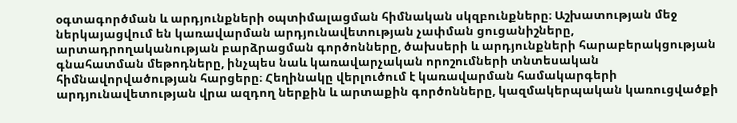օգտագործման և արդյունքների օպտիմալացման հիմնական սկզբունքները։ Աշխատության մեջ ներկայացվում են կառավարման արդյունավետության չափման ցուցանիշները, արտադրողականության բարձրացման գործոնները, ծախսերի և արդյունքների հարաբերակցության գնահատման մեթոդները, ինչպես նաև կառավարչական որոշումների տնտեսական հիմնավորվածության հարցերը։ Հեղինակը վերլուծում է կառավարման համակարգերի արդյունավետության վրա ազդող ներքին և արտաքին գործոնները, կազմակերպական կառուցվածքի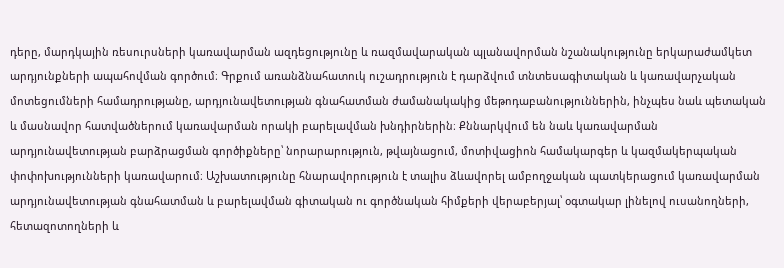դերը, մարդկային ռեսուրսների կառավարման ազդեցությունը և ռազմավարական պլանավորման նշանակությունը երկարաժամկետ արդյունքների ապահովման գործում։ Գրքում առանձնահատուկ ուշադրություն է դարձվում տնտեսագիտական և կառավարչական մոտեցումների համադրությանը, արդյունավետության գնահատման ժամանակակից մեթոդաբանություններին, ինչպես նաև պետական և մասնավոր հատվածներում կառավարման որակի բարելավման խնդիրներին։ Քննարկվում են նաև կառավարման արդյունավետության բարձրացման գործիքները՝ նորարարություն, թվայնացում, մոտիվացիոն համակարգեր և կազմակերպական փոփոխությունների կառավարում։ Աշխատությունը հնարավորություն է տալիս ձևավորել ամբողջական պատկերացում կառավարման արդյունավետության գնահատման և բարելավման գիտական ու գործնական հիմքերի վերաբերյալ՝ օգտակար լինելով ուսանողների, հետազոտողների և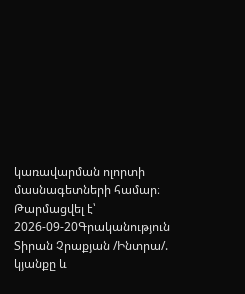կառավարման ոլորտի մասնագետների համար։
Թարմացվել է՝ 2026-09-20Գրականություն
Տիրան Չրաքյան /Ինտրա/. կյանքը և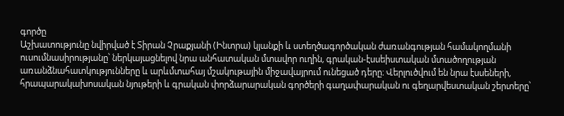գործը
Աշխատությունը նվիրված է Տիրան Չրաքյանի (Ինտրա) կյանքի և ստեղծագործական ժառանգության համակողմանի ուսումնասիրությանը՝ ներկայացնելով նրա անհատական մտավոր ուղին, գրական-էսսեիստական մտածողության առանձնահատկությունները և արևմտահայ մշակութային միջավայրում ունեցած դերը։ Վերլուծվում են նրա էսսեների, հրապարակախոսական նյութերի և գրական փորձարարական գործերի գաղափարական ու գեղարվեստական շերտերը՝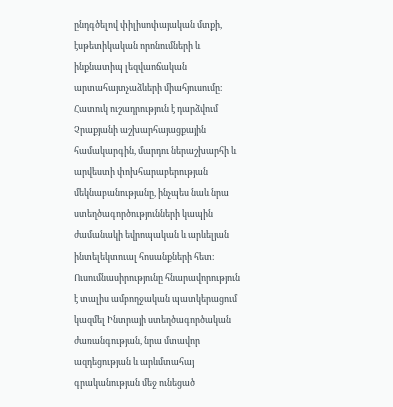ընդգծելով փիլիսոփայական մտքի, էսթետիկական որոնումների և ինքնատիպ լեզվաոճական արտահայտչաձևերի միահյուսումը։ Հատուկ ուշադրություն է դարձվում Չրաքյանի աշխարհայացքային համակարգին, մարդու ներաշխարհի և արվեստի փոխհարաբերության մեկնաբանությանը, ինչպես նաև նրա ստեղծագործությունների կապին ժամանակի եվրոպական և արևելյան ինտելեկտուալ հոսանքների հետ։ Ուսումնասիրությունը հնարավորություն է տալիս ամբողջական պատկերացում կազմել Ինտրայի ստեղծագործական ժառանգության, նրա մտավոր ազդեցության և արևմտահայ գրականության մեջ ունեցած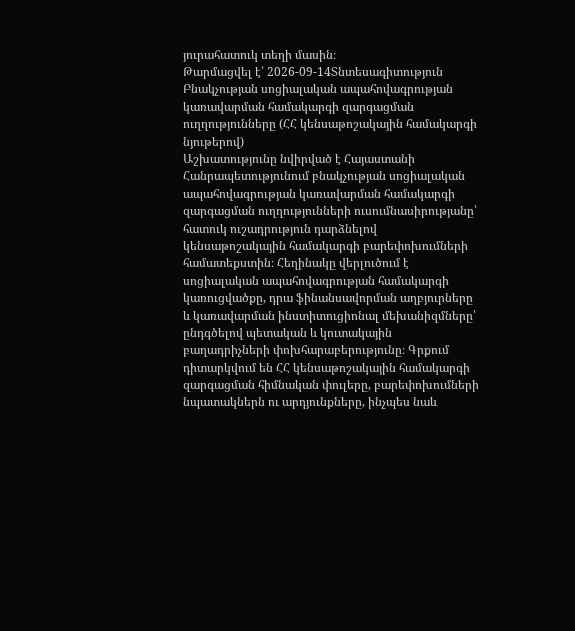յուրահատուկ տեղի մասին։
Թարմացվել է՝ 2026-09-14Տնտեսագիտություն
Բնակչության սոցիալական ապահովագրության կառավարման համակարգի զարգացման ուղղությունները (ՀՀ կենսաթոշակային համակարգի նյութերով)
Աշխատությունը նվիրված է Հայաստանի Հանրապետությունում բնակչության սոցիալական ապահովագրության կառավարման համակարգի զարգացման ուղղությունների ուսումնասիրությանը՝ հատուկ ուշադրություն դարձնելով կենսաթոշակային համակարգի բարեփոխումների համատեքստին։ Հեղինակը վերլուծում է սոցիալական ապահովագրության համակարգի կառուցվածքը, դրա ֆինանսավորման աղբյուրները և կառավարման ինստիտուցիոնալ մեխանիզմները՝ ընդգծելով պետական և կուտակային բաղադրիչների փոխհարաբերությունը։ Գրքում դիտարկվում են ՀՀ կենսաթոշակային համակարգի զարգացման հիմնական փուլերը, բարեփոխումների նպատակներն ու արդյունքները, ինչպես նաև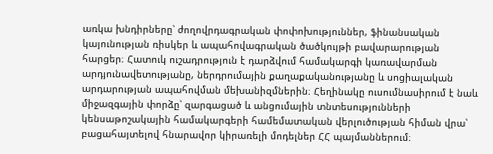առկա խնդիրները՝ ժողովրդագրական փոփոխություններ, ֆինանսական կայունության ռիսկեր և ապահովագրական ծածկույթի բավարարության հարցեր։ Հատուկ ուշադրություն է դարձվում համակարգի կառավարման արդյունավետությանը, ներդրումային քաղաքականությանը և սոցիալական արդարության ապահովման մեխանիզմներին։ Հեղինակը ուսումնասիրում է նաև միջազգային փորձը՝ զարգացած և անցումային տնտեսությունների կենսաթոշակային համակարգերի համեմատական վերլուծության հիման վրա՝ բացահայտելով հնարավոր կիրառելի մոդելներ ՀՀ պայմաններում։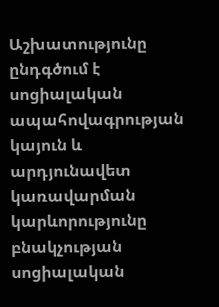Աշխատությունը ընդգծում է սոցիալական ապահովագրության կայուն և արդյունավետ կառավարման կարևորությունը բնակչության սոցիալական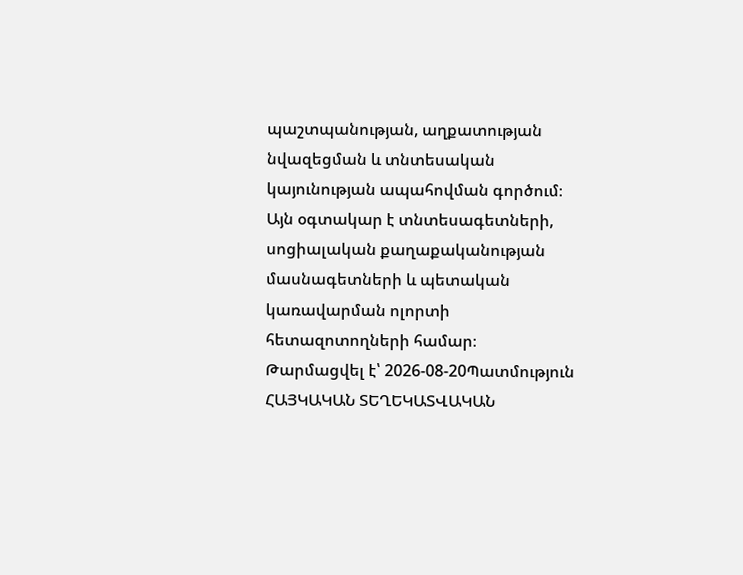պաշտպանության, աղքատության նվազեցման և տնտեսական կայունության ապահովման գործում։ Այն օգտակար է տնտեսագետների, սոցիալական քաղաքականության մասնագետների և պետական կառավարման ոլորտի հետազոտողների համար։
Թարմացվել է՝ 2026-08-20Պատմություն
ՀԱՅԿԱԿԱՆ ՏԵՂԵԿԱՏՎԱԿԱՆ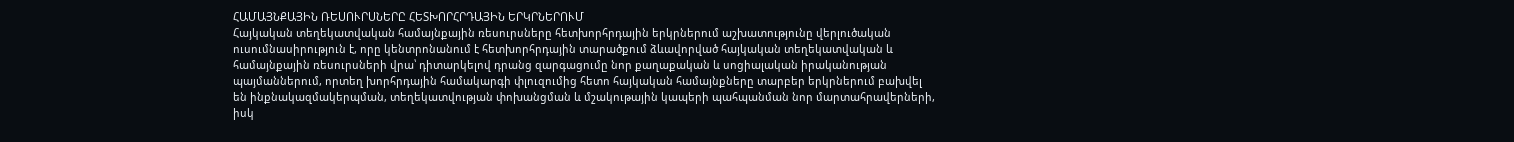ՀԱՄԱՅՆՔԱՅԻՆ ՌԵՍՈՒՐՍՆԵՐԸ ՀԵՏԽՈՐՀՐԴԱՅԻՆ ԵՐԿՐՆԵՐՈՒՄ
Հայկական տեղեկատվական համայնքային ռեսուրսները հետխորհրդային երկրներում աշխատությունը վերլուծական ուսումնասիրություն է, որը կենտրոնանում է հետխորհրդային տարածքում ձևավորված հայկական տեղեկատվական և համայնքային ռեսուրսների վրա՝ դիտարկելով դրանց զարգացումը նոր քաղաքական և սոցիալական իրականության պայմաններում, որտեղ խորհրդային համակարգի փլուզումից հետո հայկական համայնքները տարբեր երկրներում բախվել են ինքնակազմակերպման, տեղեկատվության փոխանցման և մշակութային կապերի պահպանման նոր մարտահրավերների, իսկ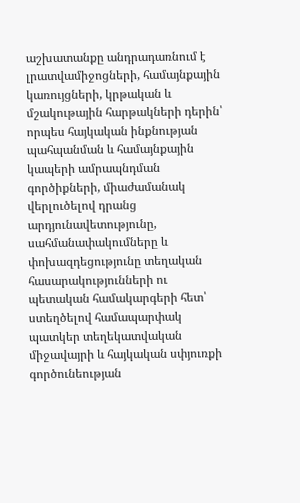աշխատանքը անդրադառնում է լրատվամիջոցների, համայնքային կառույցների, կրթական և մշակութային հարթակների դերին՝ որպես հայկական ինքնության պահպանման և համայնքային կապերի ամրապնդման գործիքների, միաժամանակ վերլուծելով դրանց արդյունավետությունը, սահմանափակումները և փոխազդեցությունը տեղական հասարակությունների ու պետական համակարգերի հետ՝ ստեղծելով համապարփակ պատկեր տեղեկատվական միջավայրի և հայկական սփյուռքի գործունեության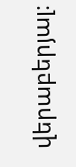վերաբերյալ։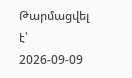Թարմացվել է՝ 2026-09-09